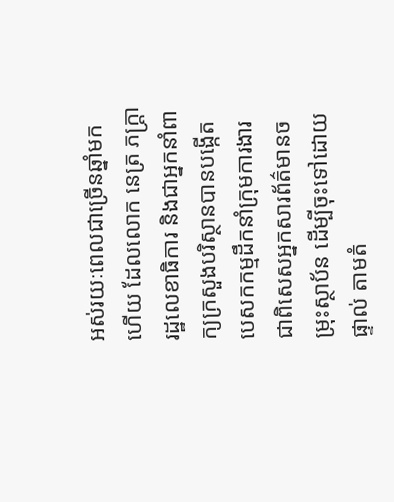អស់រយៈពេលជាច្រើនឆ្នាំមកហើយ ដែលលោក នេត្រ ភក្ត្រា រដ្ឋលេខាធិការ និងជាអ្នកនាំពាក្យក្រសួងបរិស្ថានបានបង្កើតបេសកកម្មដឹកនាំក្រុមការងារ ជាពិសេសអ្នកសារព័ត៌មានចម្រុះស្ថាប័ន ដើម្បីចុះទៅដោយផ្ទាល់ តាមតំ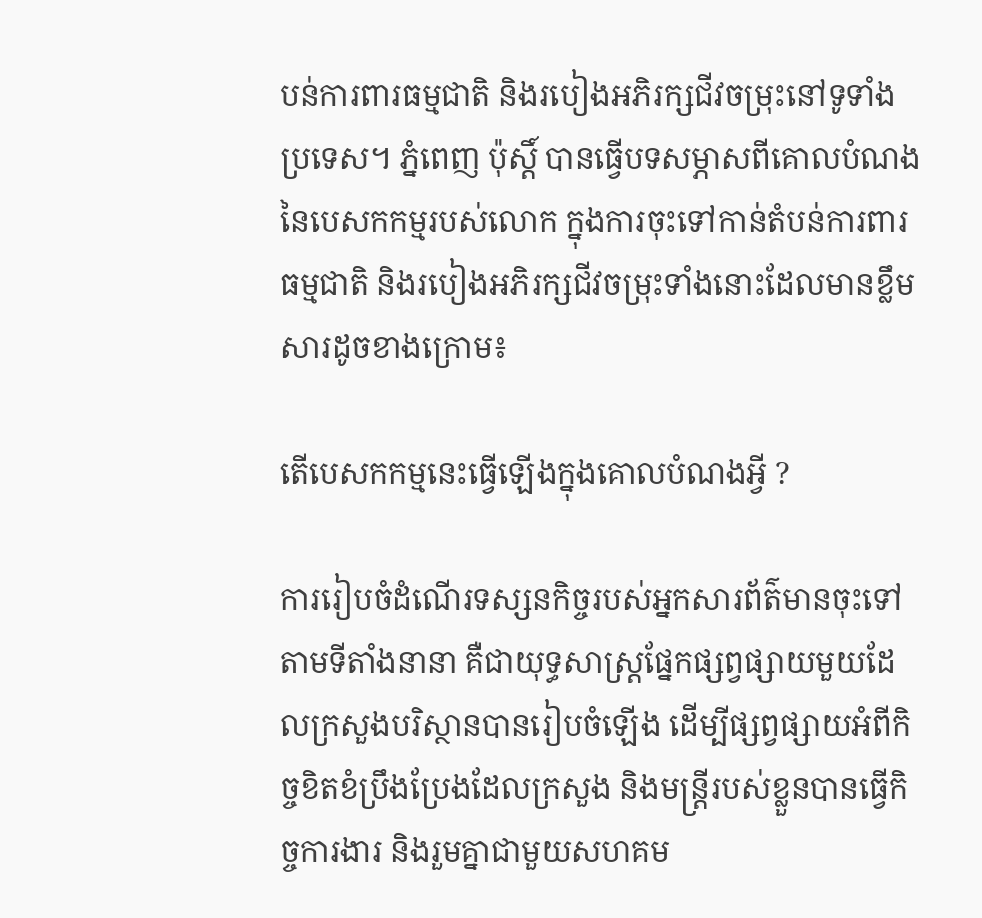បន់ការពារធម្មជាតិ និងរបៀងអភិរក្សជីវចម្រុះនៅទូទាំងប្រទេស។ ភ្នំពេញ ប៉ុស្តិ៍ បានធ្វើបទសម្ភាសពីគោលបំណងនៃបេសកកម្មរបស់លោក ក្នុងការចុះទៅកាន់តំបន់ការពារធម្មជាតិ និងរបៀងអភិរក្សជីវចម្រុះទាំងនោះដែលមានខ្លឹមសារដូចខាងក្រោម៖

តើបេសកកម្មនេះធ្វើឡើងក្នុងគោលបំណងអ្វី ?

ការរៀបចំដំណើរទស្សនកិច្ចរបស់អ្នកសារព័ត៌មានចុះទៅតាមទីតាំងនានា គឺជាយុទ្ធសាស្ត្រផ្នែកផ្សព្វផ្សាយមួយដែលក្រសួងបរិស្ថានបានរៀបចំឡើង ដើម្បីផ្សព្វផ្សាយអំពីកិច្ចខិតខំប្រឹងប្រែងដែលក្រសួង និងមន្ត្រីរបស់ខ្លួនបានធ្វើកិច្ចការងារ និងរួមគ្នាជាមួយសហគម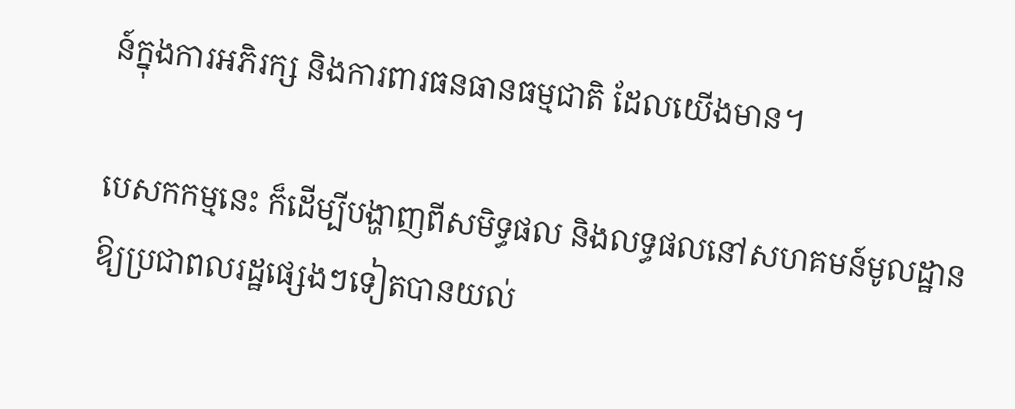ន៍ក្នុងការអភិរក្ស និងការពារធនធានធម្មជាតិ ដែលយើងមាន។

បេសកកម្មនេះ ក៏ដើម្បីបង្ហាញពីសមិទ្ធផល និងលទ្ធផលនៅសហគមន៍មូលដ្ឋាន ឱ្យប្រជាពលរដ្ឋផ្សេងៗទៀតបានយល់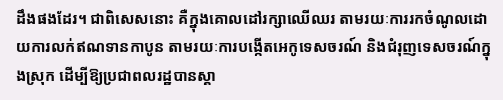ដឹងផងដែរ។ ជាពិសេសនោះ គឺក្នុងគោលដៅរក្សាឈើឈរ តាមរយៈការរកចំណូលដោយការលក់ឥណទានកាបូន តាមរយៈការបង្កើតអេកូទេសចរណ៍ និងជំរុញទេសចរណ៍ក្នុងស្រុក ដើម្បីឱ្យប្រជាពលរដ្ឋបានស្គា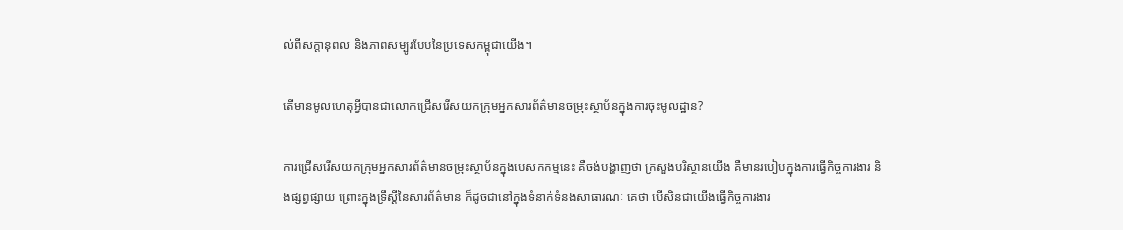ល់ពីសក្តានុពល និងភាពសម្បូរបែបនៃប្រទេសកម្ពុជាយើង។

តើមានមូលហេតុអ្វីបានជាលោកជ្រើសរើសយកក្រុមអ្នកសារព័ត៌មានចម្រុះស្ថាប័នក្នុងការចុះមូលដ្ឋាន?

ការជ្រើសរើសយកក្រុមអ្នកសារព័ត៌មានចម្រុះស្ថាប័នក្នុងបេសកកម្មនេះ គឺចង់បង្ហាញថា ក្រសួងបរិស្ថានយើង គឺមានរបៀបក្នុងការធ្វើកិច្ចការងារ និងផ្សព្វផ្សាយ ព្រោះក្នុងទ្រឹស្តីនៃសារព័ត៌មាន ក៏ដូចជានៅក្នុងទំនាក់ទំនងសាធារណៈ គេថា បើសិនជាយើងធ្វើកិច្ចការងារ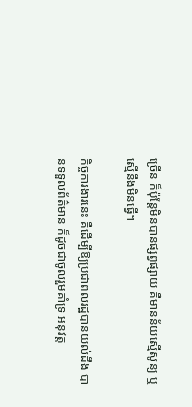ច្រើន ក៏ប៉ុន្តែមិនបានផ្សព្វផ្សាយ គឺមានន័យស្មើសូន្យ ឬស្មើនឹងមិនធ្វើ។

កិច្ចការងារនេះ គឺដើម្បីឱ្យប្រជាពលរដ្ឋបានយល់ដឹង បានទទួលព័ត៌មាន ក៏ដូចជាចូលរួមគាំទ្រ អនុវត្ត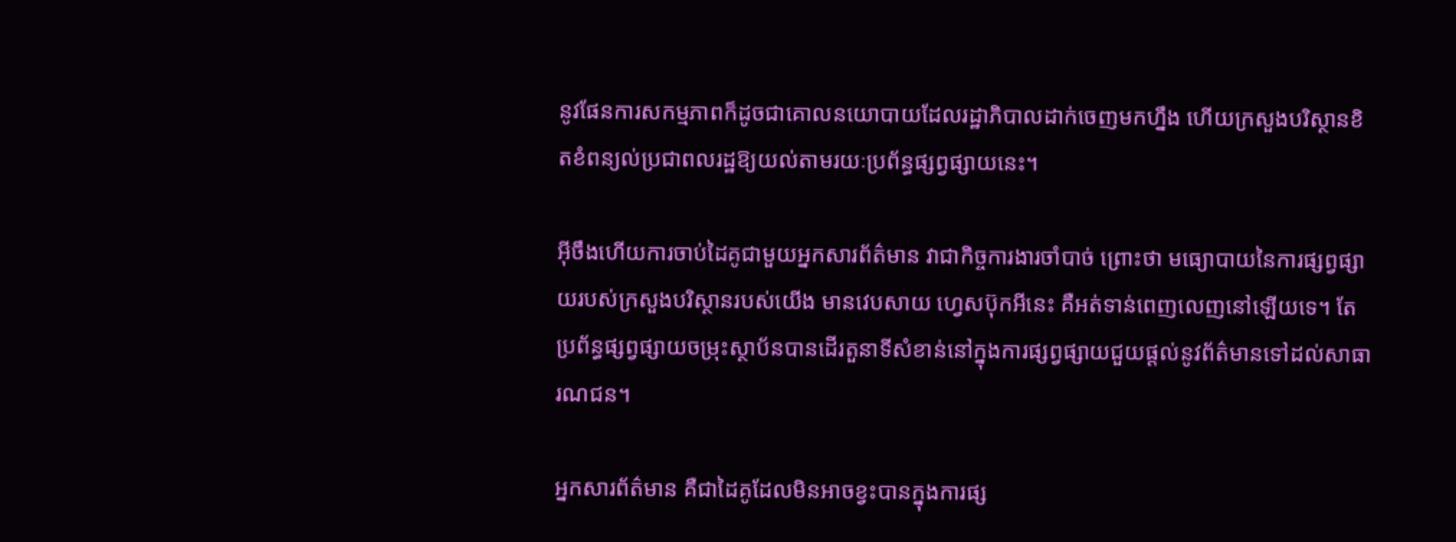នូវផែនការសកម្មភាពក៏ដូចជាគោលនយោបាយដែលរដ្ឋាភិបាលដាក់ចេញមកហ្នឹង ហើយក្រសួងបរិស្ថានខិតខំពន្យល់ប្រជាពលរដ្ឋឱ្យយល់តាមរយៈប្រព័ន្ធផ្សព្វផ្សាយនេះ។

អ៊ីចឹងហើយការចាប់ដៃគូជាមួយអ្នកសារព័ត៌មាន វាជាកិច្ចការងារចាំបាច់ ព្រោះថា មធ្យោបាយនៃការផ្សព្វផ្សាយរបស់ក្រសួងបរិស្ថានរបស់យើង មានវេបសាយ ហ្វេសប៊ុកអីនេះ គឺអត់ទាន់ពេញលេញនៅឡើយទេ។ តែប្រព័ន្ធផ្សព្វផ្សាយចម្រុះស្ថាប័នបានដើរតួនាទីសំខាន់នៅក្នុងការផ្សព្វផ្សាយជួយផ្តល់នូវព័ត៌មានទៅដល់សាធារណជន។

អ្នកសារព័ត៌មាន គឺជាដៃគូដែលមិនអាចខ្វះបានក្នុងការផ្ស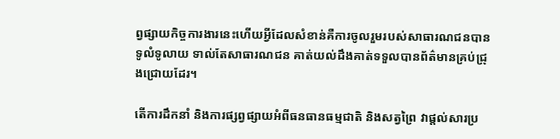ព្វផ្សាយកិច្ចការងារនេះហើយអ្វីដែលសំខាន់គឺការចូលរួមរបស់សាធារណជនបានទូលំទូលាយ ទាល់តែសាធារណជន គាត់យល់ដឹងគាត់ទទួលបានព័ត៌មានគ្រប់ជ្រុងជ្រោយដែរ។

តើការដឹកនាំ និងការផ្សព្វផ្សាយអំពីធនធានធម្មជាតិ និងសត្វព្រៃ វាផ្តល់សារប្រ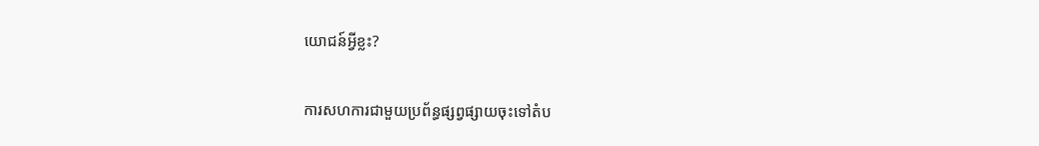យោជន៍អ្វីខ្លះ?

ការសហការជាមួយប្រព័ន្ធផ្សព្វផ្សាយចុះទៅតំប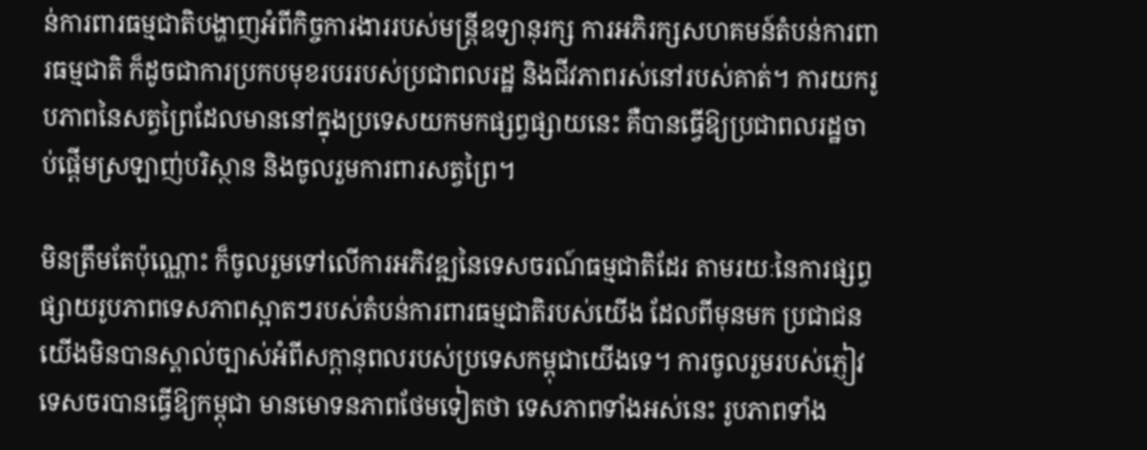ន់ការពារធម្មជាតិបង្ហាញអំពីកិច្ចការងាររបស់មន្ត្រីឧទ្យានុរក្ស ការអភិរក្សសហគមន៍តំបន់ការពារធម្មជាតិ ក៏ដូចជាការប្រកបមុខរបររបស់ប្រជាពលរដ្ឋ និងជីវភាពរស់នៅរបស់គាត់។ ការយករូបភាពនៃសត្វព្រៃដែលមាននៅក្នុងប្រទេសយកមកផ្សព្វផ្សាយនេះ គឺបានធ្វើឱ្យប្រជាពលរដ្ឋចាប់ផ្តើមស្រឡាញ់បរិស្ថាន និងចូលរួមការពារសត្វព្រៃ។

មិនត្រឹមតែប៉ុណ្ណោះ ក៏ចូលរួមទៅលើការអភិវឌ្ឍនៃទេសចរណ៍ធម្មជាតិដែរ តាមរយៈនៃការផ្សព្វផ្សាយរូបភាពទេសភាពស្អាតៗរបស់តំបន់ការពារធម្មជាតិរបស់យើង ដែលពីមុនមក ប្រជាជនយើងមិនបានស្គាល់ច្បាស់អំពីសក្តានុពលរបស់ប្រទេសកម្ពុជាយើងទេ។ ការចូលរួមរបស់ភ្ញៀវទេសចរបានធ្វើឱ្យកម្ពុជា មានមោទនភាពថែមទៀតថា ទេសភាពទាំងអស់នេះ រូបភាពទាំង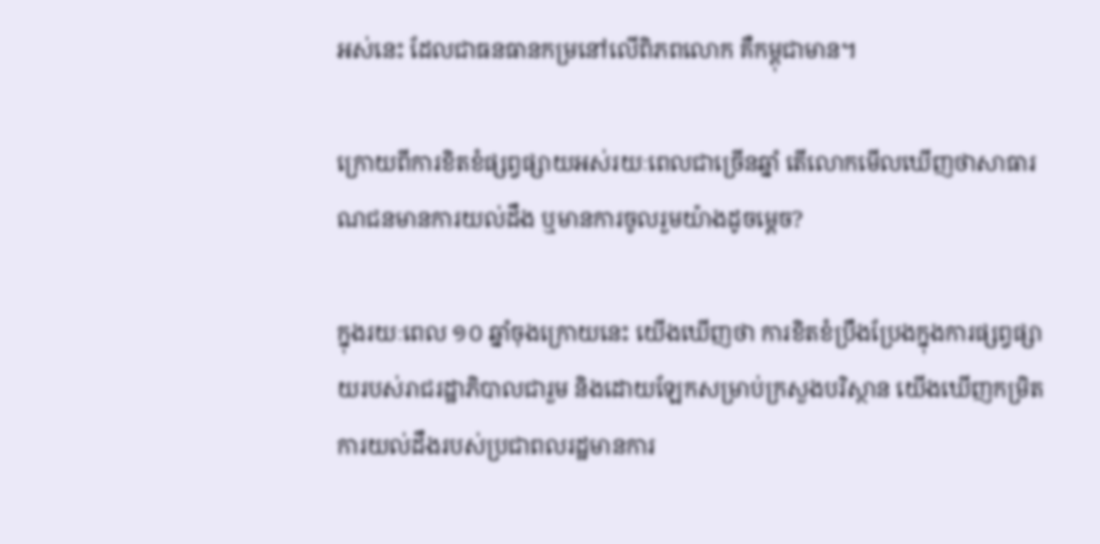អស់នេះ ដែលជាធនធានកម្រនៅលើពិភពលោក គឺកម្ពុជាមាន។

ក្រោយពីការខិតខំផ្សព្វផ្សាយអស់រយៈពេលជាច្រើនឆ្នាំ តើលោកមើលឃើញថាសាធារណជនមានការយល់ដឹង ឬមានការចូលរួមយ៉ាងដូចម្តេច?

ក្នុងរយៈពេល ១០ ឆ្នាំចុងក្រោយនេះ យើងឃើញថា ការខិតខំប្រឹងប្រែងក្នុងការផ្សព្វផ្សាយរបស់រាជរដ្ឋាភិបាលជារួម និងដោយឡែកសម្រាប់ក្រសួងបរិស្ថាន យើងឃើញកម្រិតការយល់ដឹងរបស់ប្រជាពលរដ្ឋមានការ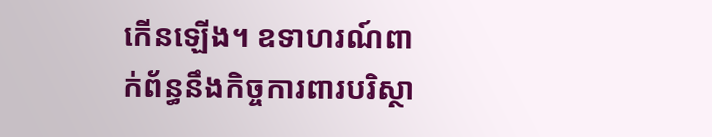កើនឡើង។ ឧទាហរណ៍ពាក់ព័ន្ធនឹងកិច្ចការពារបរិស្ថា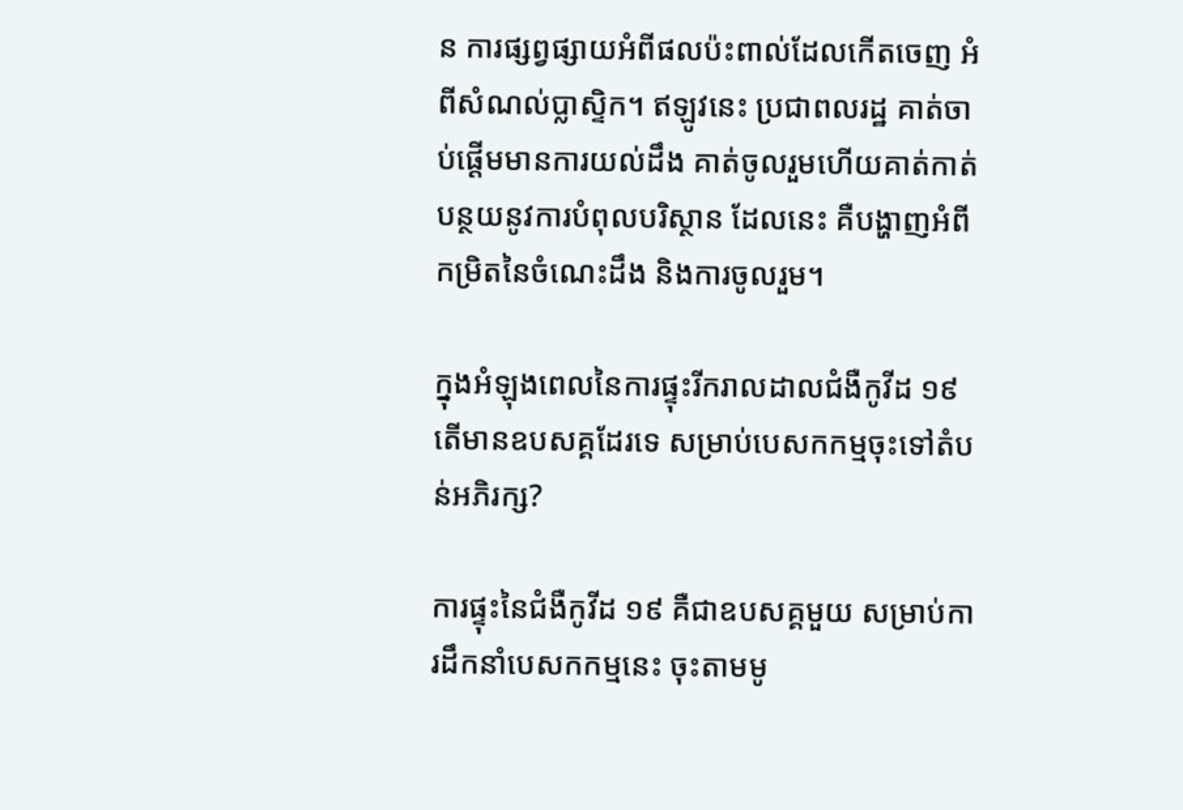ន ការផ្សព្វផ្សាយអំពីផលប៉ះពាល់ដែលកើតចេញ អំពីសំណល់ប្លាស្ទិក។ ឥឡូវនេះ ប្រជាពលរដ្ឋ គាត់ចាប់ផ្តើមមានការយល់ដឹង គាត់ចូលរួមហើយគាត់កាត់បន្ថយនូវការបំពុលបរិស្ថាន ដែលនេះ គឺបង្ហាញអំពីកម្រិតនៃចំណេះដឹង និងការចូលរួម។

ក្នុងអំឡុងពេលនៃការផ្ទុះរីករាលដាលជំងឺកូវីដ ១៩ តើមានឧបសគ្គដែរទេ សម្រាប់បេសកកម្មចុះទៅតំបន់អភិរក្ស?

ការផ្ទុះនៃជំងឺកូវីដ ១៩ គឺជាឧបសគ្គមួយ សម្រាប់ការដឹកនាំបេសកកម្មនេះ ចុះតាមមូ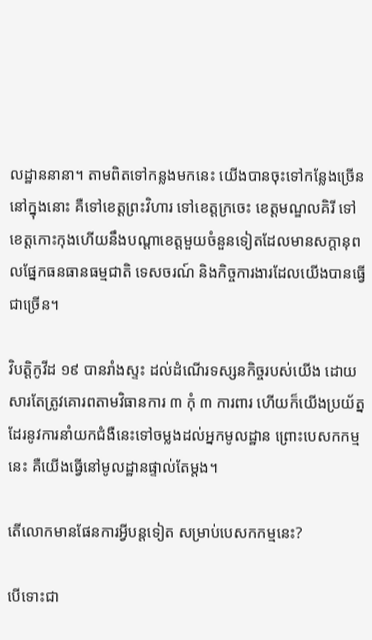លដ្ឋាននានា។ តាមពិតទៅកន្លងមកនេះ យើងបានចុះទៅកន្លែងច្រើន នៅក្នុងនោះ គឺទៅខេត្តព្រះវិហារ ទៅខេត្តក្រចេះ ខេត្តមណ្ឌលគិរី ទៅខេត្តកោះកុងហើយនឹងបណ្តាខេត្តមួយចំនួនទៀតដែលមានសក្តានុពលផ្នែកធនធានធម្មជាតិ ទេសចរណ៍ និងកិច្ចការងារដែលយើងបានធ្វើជាច្រើន។

វិបត្តិកូវីដ ១៩ បានរាំងស្ទះ ដល់ដំណើរទស្សនកិច្ចរបស់យើង ដោយសារតែត្រូវគោរពតាមវិធានការ ៣ កុំ ៣ ការពារ ហើយក៏យើងប្រយ័ត្នដែរនូវការនាំយកជំងឺនេះទៅចម្លងដល់អ្នកមូលដ្ឋាន ព្រោះបេសកកម្មនេះ គឺយើងធ្វើនៅមូលដ្ឋានផ្ទាល់តែម្តង។

តើលោកមានផែនការអ្វីបន្តទៀត សម្រាប់បេសកកម្មនេះ?

បើទោះជា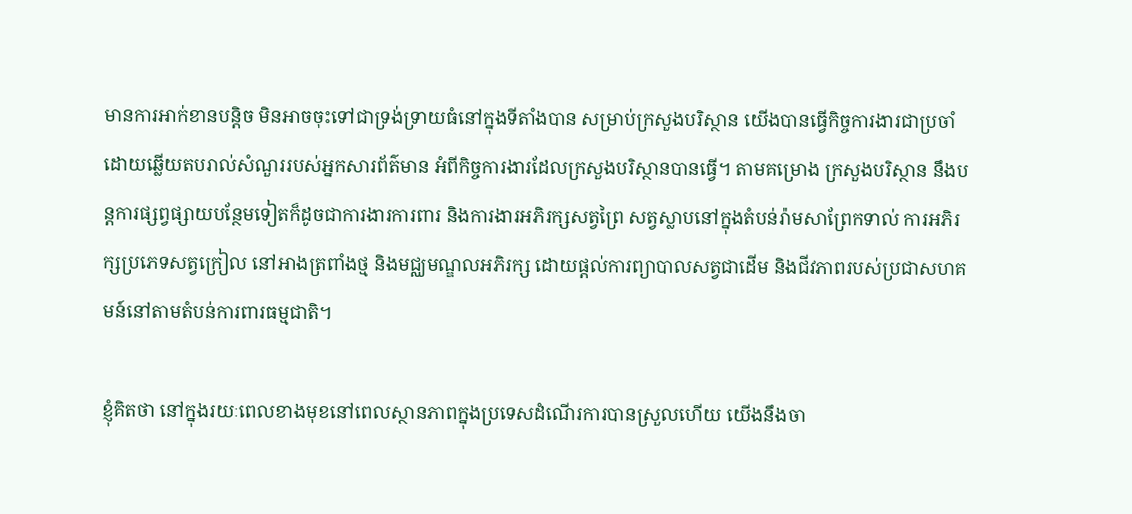មានការអាក់ខានបន្តិច មិនអាចចុះទៅជាទ្រង់ទ្រាយធំនៅក្នុងទីតាំងបាន សម្រាប់ក្រសួងបរិស្ថាន យើងបានធ្វើកិច្ចការងារជាប្រចាំ ដោយឆ្លើយតបរាល់សំណួររបស់អ្នកសារព័ត៌មាន អំពីកិច្ចការងារដែលក្រសួងបរិស្ថានបានធ្វើ។ តាមគម្រោង ក្រសួងបរិស្ថាន នឹងបន្តការផ្សព្វផ្សាយបន្ថែមទៀតក៏ដូចជាការងារការពារ និងការងារអភិរក្សសត្វព្រៃ សត្វស្លាបនៅក្នុងតំបន់រ៉ាមសាព្រែកទាល់ ការអភិរក្សប្រភេទសត្វក្រៀល នៅអាងត្រពាំងថ្ម និងមជ្ឈមណ្ឌលអភិរក្ស ដោយផ្តល់ការព្យាបាលសត្វជាដើម និងជីវភាពរបស់ប្រជាសហគមន៍នៅតាមតំបន់ការពារធម្មជាតិ។

ខ្ញុំគិតថា នៅក្នុងរយៈពេលខាងមុខនៅពេលស្ថានភាពក្នុងប្រទេសដំណើរការបានស្រួលហើយ យើងនឹងចា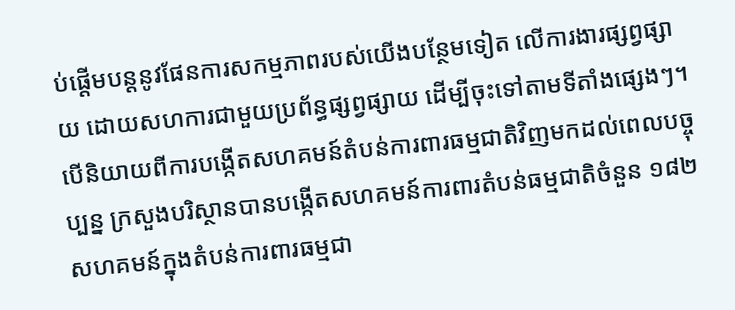ប់ផ្តើមបន្តនូវផែនការសកម្មភាពរបស់យើងបន្ថែមទៀត លើការងារផ្សព្វផ្សាយ ដោយសហការជាមួយប្រព័ន្ធផ្សព្វផ្សាយ ដើម្បីចុះទៅតាមទីតាំងផ្សេងៗ។ បើនិយាយពីការបង្កើតសហគមន៍តំបន់ការពារធម្មជាតិវិញមកដល់ពេលបច្ចុប្បន្ន ក្រសួងបរិស្ថានបានបង្កើតសហគមន៍ការពារតំបន់ធម្មជាតិចំនួន ១៨២ សហគមន៍ក្នុងតំបន់ការពារធម្មជា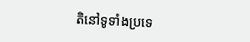តិនៅទូទាំងប្រទេ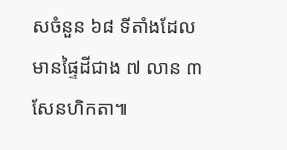សចំនួន ៦៨ ទីតាំងដែលមានផ្ទៃដីជាង ៧ លាន ៣ សែនហិកតា៕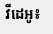វីដេអូ៖